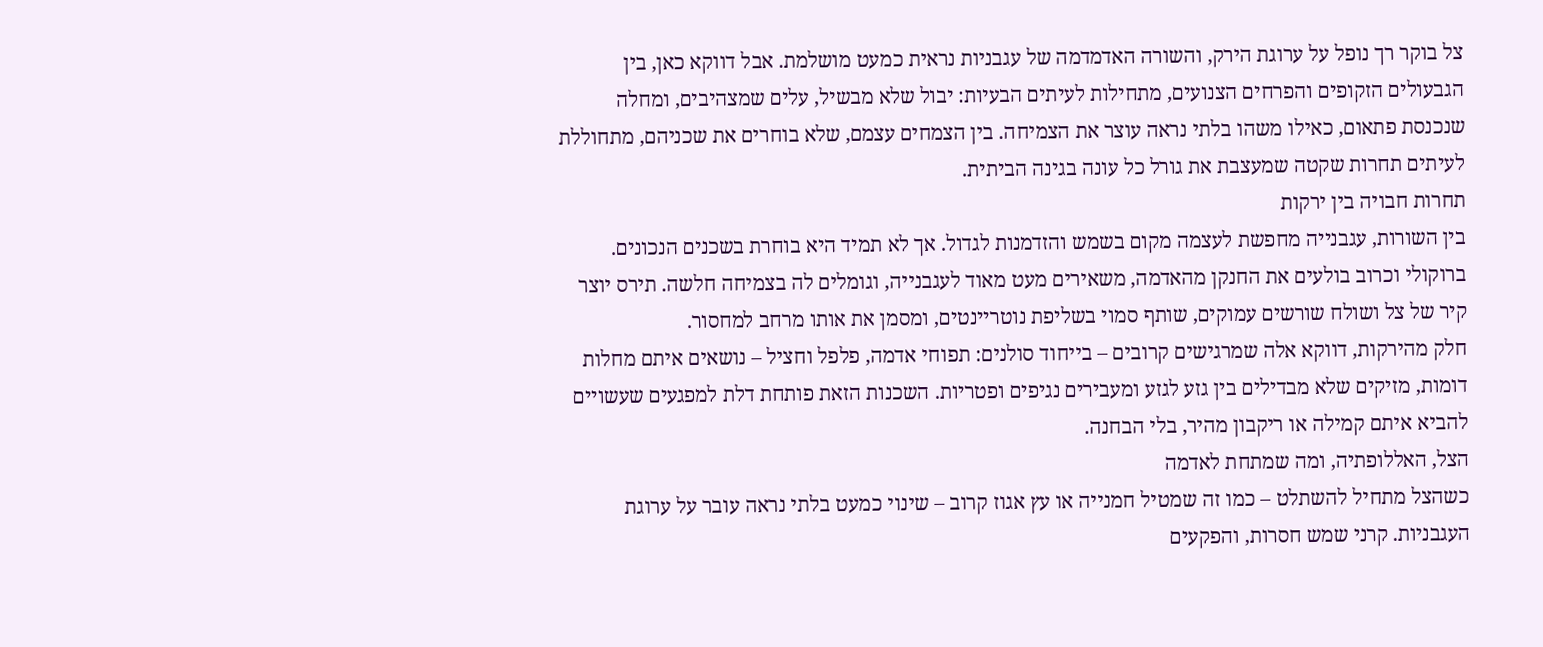צל בוקר רך נופל על ערוגת הירק, והשורה האדמדמה של עגבניות נראית כמעט מושלמת. אבל דווקא כאן, בין הגבעולים הזקופים והפרחים הצנועים, מתחילות לעיתים הבעיות: יבול שלא מבשיל, עלים שמצהיבים, ומחלה שנכנסת פתאום, כאילו משהו בלתי נראה עוצר את הצמיחה. בין הצמחים עצמם, שלא בוחרים את שכניהם, מתחוללת לעיתים תחרות שקטה שמעצבת את גורל כל עונה בגינה הביתית.
תחרות חבויה בין ירקות
בין השורות, עגבנייה מחפשת לעצמה מקום בשמש והזדמנות לגדול. אך לא תמיד היא בוחרת בשכנים הנכונים. ברוקולי וכרוב בולעים את החנקן מהאדמה, משאירים מעט מאוד לעגבנייה, וגומלים לה בצמיחה חלשה. תירס יוצר קיר של צל ושולח שורשים עמוקים, שותף סמוי בשליפת נוטריינטים, ומסמן את אותו מרחב למחסור.
חלק מהירקות, דווקא אלה שמרגישים קרובים – בייחוד סולנים: תפוחי אדמה, פלפל וחציל – נושאים איתם מחלות דומות, מזיקים שלא מבדילים בין גזע לגזע ומעבירים נגיפים ופטריות. השכנות הזאת פותחת דלת למפגעים שעשויים להביא איתם קמילה או ריקבון מהיר, בלי הבחנה.
הצל, האללופתיה, ומה שמתחת לאדמה
כשהצל מתחיל להשתלט – כמו זה שמטיל חמנייה או עץ אגוז קרוב – שינוי כמעט בלתי נראה עובר על ערוגת העגבניות. קרני שמש חסרות, והפקעים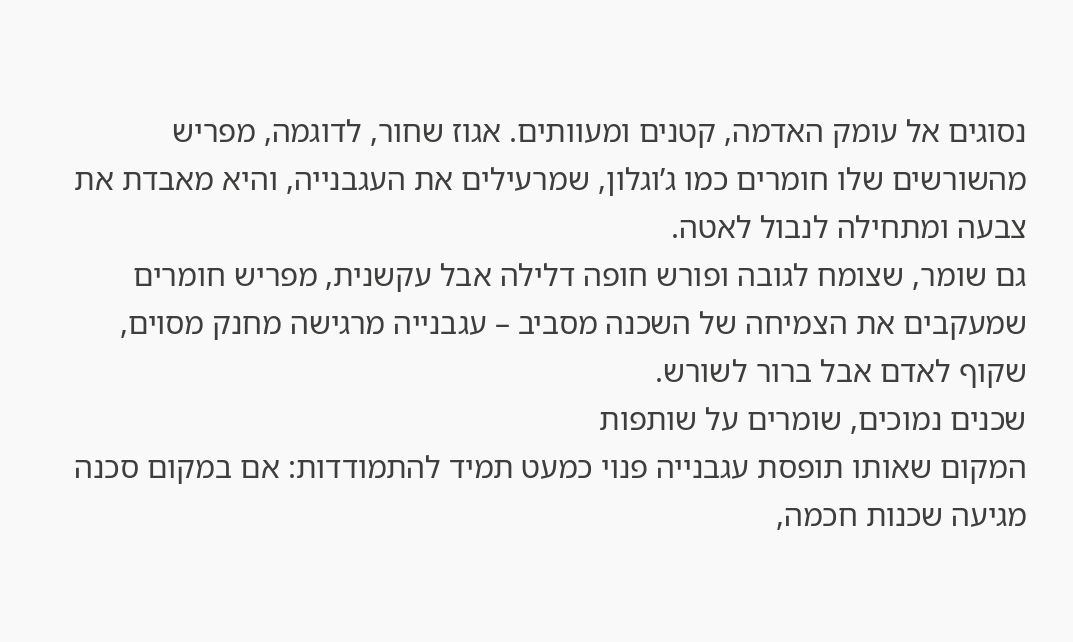נסוגים אל עומק האדמה, קטנים ומעוותים. אגוז שחור, לדוגמה, מפריש מהשורשים שלו חומרים כמו ג’וגלון, שמרעילים את העגבנייה, והיא מאבדת את צבעה ומתחילה לנבול לאטה.
גם שומר, שצומח לגובה ופורש חופה דלילה אבל עקשנית, מפריש חומרים שמעקבים את הצמיחה של השכנה מסביב – עגבנייה מרגישה מחנק מסוים, שקוף לאדם אבל ברור לשורש.
שכנים נמוכים, שומרים על שותפות
המקום שאותו תופסת עגבנייה פנוי כמעט תמיד להתמודדות: אם במקום סכנה מגיעה שכנות חכמה,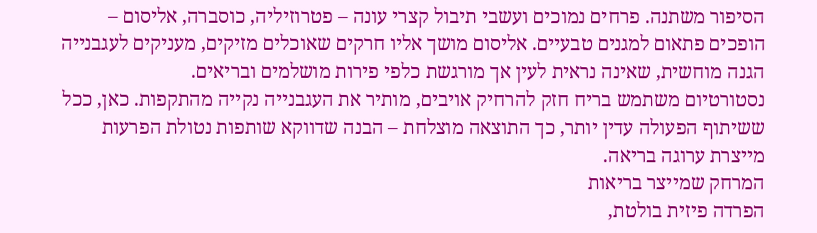הסיפור משתנה. פרחים נמוכים ועשבי תיבול קצרי עונה – פטרוזיליה, כוסברה, אליסום – הופכים פתאום למגנים טבעיים. אליסום מושך אליו חרקים שאוכלים מזיקים, מעניקים לעגבנייה הגנה מוחשית, שאינה נראית לעין אך מורגשת כלפי פירות מושלמים ובריאים.
נסטורטיום משתמש בריח חזק להרחיק אויבים, מותיר את העגבנייה נקייה מהתקפות. כאן, ככל ששיתוף הפעולה עדין יותר, כך התוצאה מוצלחת – הבנה שדווקא שותפות נטולת הפרעות מייצרת ערוגה בריאה.
המרחק שמייצר בריאות
הפרדה פיזית בולטת,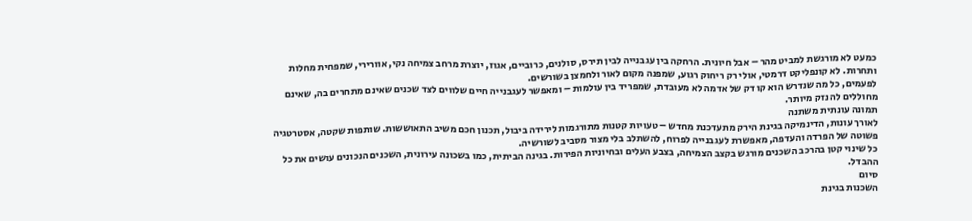כמעט לא מורגשת למביט מהר – אבל חיונית. הרחקה בין עגבנייה לבין תירס, סולנים, כרוביים, אגוז, יוצרת מרחב צמיחה נקי, אוורירי, שמפחית מחלות ותחרות. לא קונפליקט דרמטי, אולי רק ריחוק רגוע, שמפנה מקום לאור ולחמצן בשורשים.
לפעמים, כל מה שנדרש הוא קו דק של אדמה לא מעובדת, שמפריד בין עולמות – ומאפשר לעגבנייה חיים שלווים לצד שכנים שאינם מתחרים בה, שאינם מחוללים לה נזק מיותר.
תמונה עונתית משתנה
לאורך עונות, הדינמיקה בגינת הירק מתעדכנת מחדש – טעויות קטנות מתורגמות לירידה ביבול, תכנון חכם משיב התאוששות. שותפות שקטה, אסטרטגיה פשוטה של הפרדה והעדפה, מאפשרת לעגבנייה לפרוח, להשתלב בלי מצור מסביב לשורשיה.
כל שינוי קטן בהרכב השכנים מורגש בקצב הצמיחה, בצבע העלים ובחיוניות הפירות. בגינה הביתית, כמו בשכונה עירונית, השכנים הנכונים עושים את כל ההבדל.
סיום
השכנות בגינת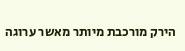הירק מורכבת מיותר מאשר ערוגה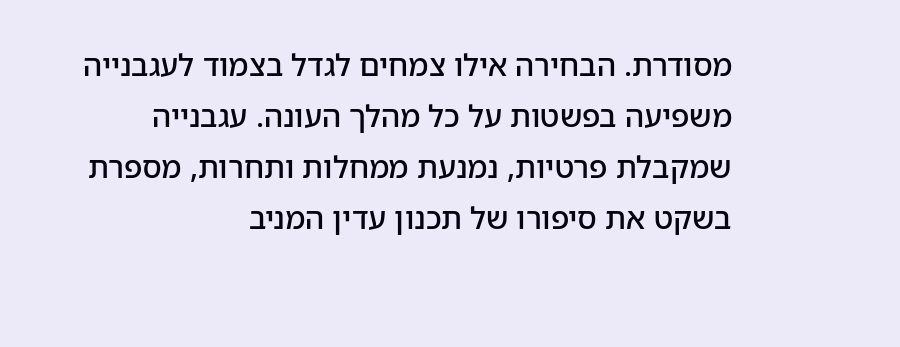מסודרת. הבחירה אילו צמחים לגדל בצמוד לעגבנייה משפיעה בפשטות על כל מהלך העונה. עגבנייה שמקבלת פרטיות, נמנעת ממחלות ותחרות, מספרת בשקט את סיפורו של תכנון עדין המניב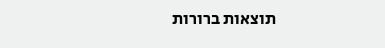תוצאות ברורות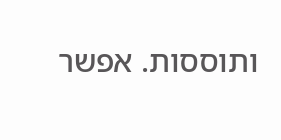ותוססות. אפשר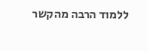ללמוד הרבה מהקשר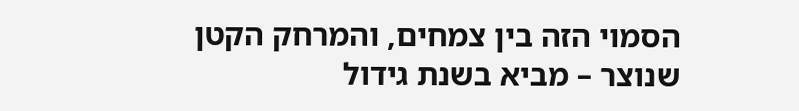הסמוי הזה בין צמחים, והמרחק הקטן שנוצר – מביא בשנת גידול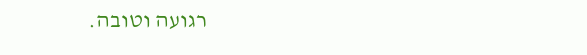רגועה וטובה.